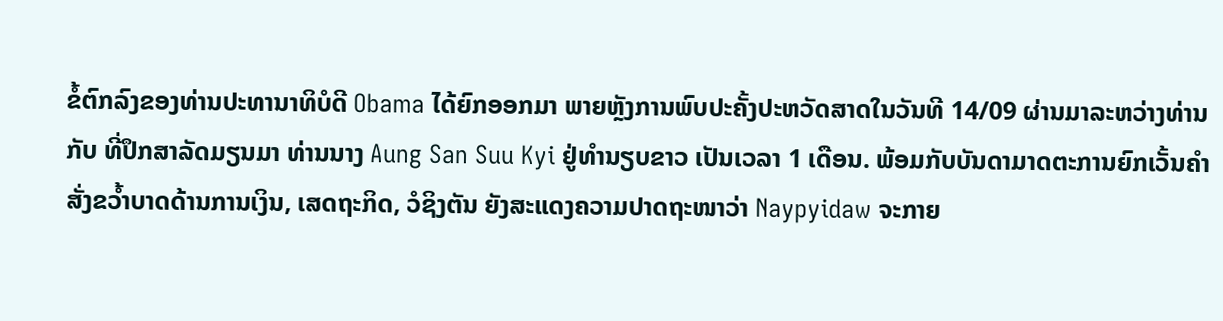ຂໍ້ຕົກລົງຂອງທ່ານປະທານາທິບໍດີ Obama ໄດ້ຍົກອອກມາ ພາຍຫຼັງການພົບປະຄັ້ງປະຫວັດສາດໃນວັນທີ 14/09 ຜ່ານມາລະຫວ່າງທ່ານ ກັບ ທີ່ປຶກສາລັດມຽນມາ ທ່ານນາງ Aung San Suu Kyi ຢູ່ທຳນຽບຂາວ ເປັນເວລາ 1 ເດືອນ. ພ້ອມກັບບັນດາມາດຕະການຍົກເວັ້ນຄຳສັ່ງຂວ້ຳບາດດ້ານການເງິນ, ເສດຖະກິດ, ວໍຊິງຕັນ ຍັງສະແດງຄວາມປາດຖະໜາວ່າ Naypyidaw ຈະກາຍ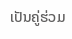ເປັນຄູ່ຮ່ວມ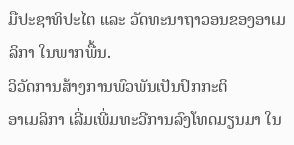ມືປະຊາທິປະໄຕ ແລະ ວັດທະນາຖາວອນຂອງອາເມລິກາ ໃນພາກພື້ນ.
ວິວັດການສ້າງການພົວພັນເປັນປົກກະຕິ
ອາເມລິກາ ເລີ່ມເພີ່ມທະວີການລົງໂທດມຽນມາ ໃນ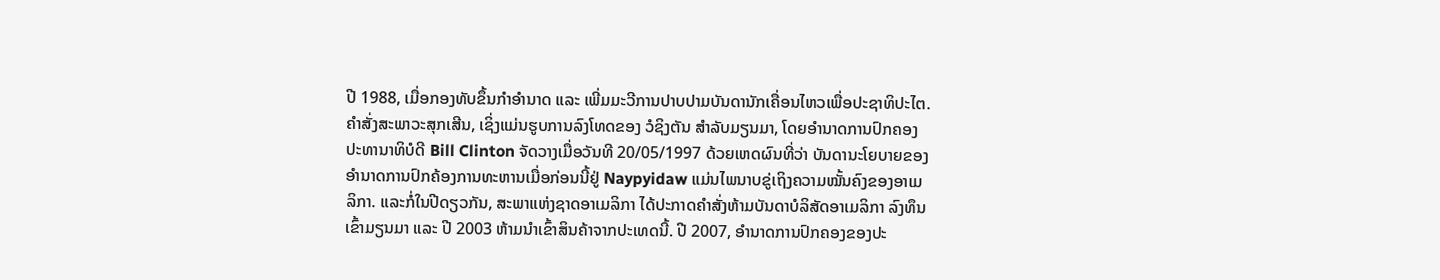ປີ 1988, ເມື່ອກອງທັບຂຶ້ນກຳອຳນາດ ແລະ ເພີ່ມມະວີການປາບປາມບັນດານັກເຄື່ອນໄຫວເພື່ອປະຊາທິປະໄຕ. ຄຳສັ່ງສະພາວະສຸກເສີນ, ເຊິ່ງແມ່ນຮູບການລົງໂທດຂອງ ວໍຊິງຕັນ ສຳລັບມຽນມາ, ໂດຍອຳນາດການປົກຄອງປະທານາທິບໍດີ Bill Clinton ຈັດວາງເມື່ອວັນທີ 20/05/1997 ດ້ວຍເຫດຜົນທີ່ວ່າ ບັນດານະໂຍບາຍຂອງອຳນາດການປົກຄ້ອງການທະຫານເມື່ອກ່ອນນີ້ຢູ່ Naypyidaw ແມ່ນໄພນາບຂູ່ເຖິງຄວາມໝັ້ນຄົງຂອງອາເມລິກາ. ແລະກໍ່ໃນປີດຽວກັນ, ສະພາແຫ່ງຊາດອາເມລິກາ ໄດ້ປະກາດຄຳສັ່ງຫ້າມບັນດາບໍລິສັດອາເມລິກາ ລົງທຶນເຂົ້າມຽນມາ ແລະ ປີ 2003 ຫ້າມນຳເຂົ້າສິນຄ້າຈາກປະເທດນີ້. ປີ 2007, ອຳນາດການປົກຄອງຂອງປະ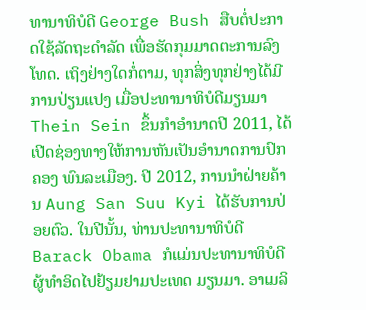ທານາທິບໍດີ George Bush ສືບຕໍ່ປະກາດໃຊ້ລັດຖະດຳລັດ ເພື່ອຮັດກຸມມາດຕະການລົງໂທດ. ເຖິງຢ່າງໃດກໍ່ຕາມ, ທຸກສິ່ງທຸກຢ່າງໄດ້ມີການປ່ຽນແປງ ເມື່ອປະທານາທິບໍດີມຽນມາ Thein Sein ຂຶ້ນກຳອຳນາດປີ 2011, ໄດ້ເປີດຊ່ອງທາງໃຫ້ການຫັນເປັນອຳນາດການປົກຄອງ ພົນລະເມືອງ. ປີ 2012, ການນຳຝ່າຍຄ້ານ Aung San Suu Kyi ໄດ້ຮັບການປ່ອຍຕົວ. ໃນປີນັ້ນ, ທ່ານປະທານາທິບໍດີ Barack Obama ກໍແມ່ນປະທານາທິບໍດີຜູ້ທຳອິດໄປຢ້ຽມຢາມປະເທດ ມຽນມາ. ອາເມລິ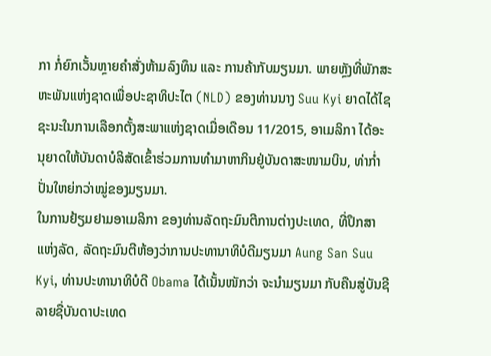ກາ ກໍ່ຍົກເວັ້ນຫຼາຍຄຳສັ່ງຫ້າມລົງທຶນ ແລະ ການຄ້າກັບມຽນມາ. ພາຍຫຼັງທີ່ພັກສະຫະພັນແຫ່ງຊາດເພື່ອປະຊາທິປະໄຕ (NLD) ຂອງທ່ານນາງ Suu Kyi ຍາດໄດ້ໄຊຊະນະໃນການເລືອກຕັ້ງສະພາແຫ່ງຊາດເມື່ອເດືອນ 11/2015, ອາເມລິກາ ໄດ້ອະນຸຍາດໃຫ້ບັນດາບໍລິສັດເຂົ້າຮ່ວມການທຳມາຫາກິນຢູ່ບັນດາສະໜາມບິນ, ທ່າກ່ຳປັ່ນໃຫຍ່ກວ່າໝູ່ຂອງມຽນມາ.
ໃນການຢ້ຽມຢາມອາເມລິກາ ຂອງທ່ານລັດຖະມົນຕີການຕ່າງປະເທດ, ທີ່ປຶກສາແຫ່ງລັດ, ລັດຖະມົນຕີຫ້ອງວ່າການປະທານາທິບໍດີມຽນມາ Aung San Suu Kyi, ທ່ານປະທານາທິບໍດີ Obama ໄດ້ເນັ້ນໜັກວ່າ ຈະນຳມຽນມາ ກັບຄືນສູ່ບັນຊີລາຍຊື່ບັນດາປະເທດ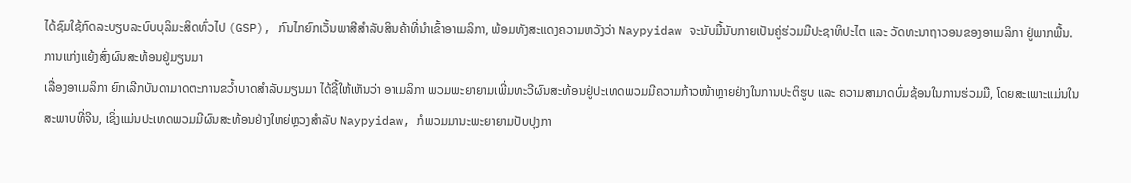ໄດ້ຊົມໃຊ້ກົດລະບຽບລະບົບບຸລິມະສິດທົ່ວໄປ (GSP), ກົນໄກຍົກເວັ້ນພາສີສຳລັບສິນຄ້າທີ່ນຳເຂົ້າອາເມລິກາ, ພ້ອມທັງສະແດງຄວາມຫວັງວ່າ Naypyidaw ຈະນັບມື້ນັບກາຍເປັນຄູ່ຮ່ວມມືປະຊາທິປະໄຕ ແລະ ວັດທະນາຖາວອນຂອງອາເມລິກາ ຢູ່ພາກພື້ນ.
ການແກ່ງແຍ້ງສົ່ງຜົນສະທ້ອນຢູ່ມຽນມາ
ເລື່ອງອາເມລິກາ ຍົກເລີກບັນດາມາດຕະການຂວ້ຳບາດສຳລັບມຽນມາ ໄດ້ຊີ້ໃຫ້ເຫັນວ່າ ອາເມລິກາ ພວມພະຍາຍາມເພີ່ມທະວີຜົນສະທ້ອນຢູ່ປະເທດພວມມີຄວາມກ້າວໜ້າຫຼາຍຢ່າງໃນການປະຕິຮູບ ແລະ ຄວາມສາມາດບົ່ມຊ້ອນໃນການຮ່ວມມື, ໂດຍສະເພາະແມ່ນໃນສະພາບທີ່ຈີນ, ເຊິ່ງແມ່ນປະເທດພວມມີຜົນສະທ້ອນຢ່າງໃຫຍ່ຫຼວງສຳລັບ Naypyidaw, ກໍພວມມານະພະຍາຍາມປັບປຸງກາ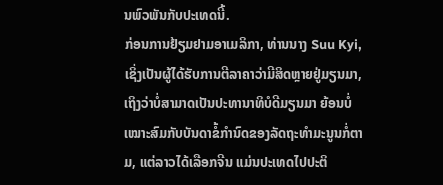ນພົວພັນກັບປະເທດນີ້.
ກ່ອນການຢ້ຽມຢາມອາເມລິກາ, ທ່ານນາງ Suu Kyi, ເຊິ່ງເປັນຜູ້ໄດ້ຮັບການຕີລາຄາວ່າມີສິດຫຼາຍຢູ່ມຽນມາ, ເຖິງວ່າບໍ່ສາມາດເປັນປະທານາທິບໍດີມຽນມາ ຍ້ອນບໍ່ເໝາະສົມກັບບັນດາຂໍ້ກຳນົດຂອງລັດຖະທຳມະນູນກໍ່ຕາມ, ແຕ່ລາວໄດ້ເລືອກຈີນ ແມ່ນປະເທດໄປປະຕິ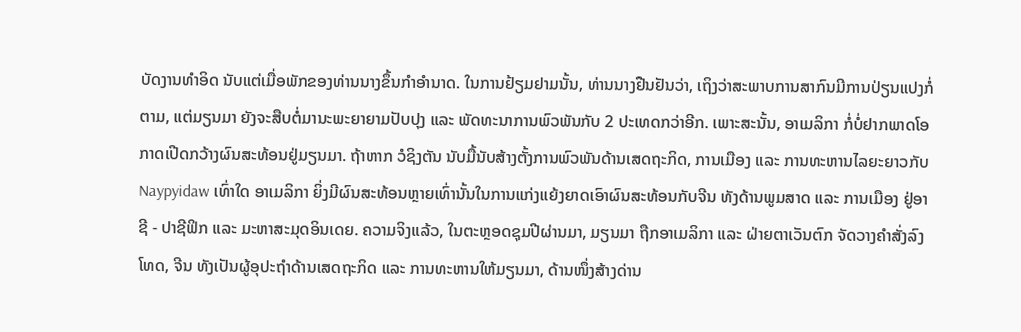ບັດງານທຳອິດ ນັບແຕ່ເມື່ອພັກຂອງທ່ານນາງຂຶ້ນກຳອຳນາດ. ໃນການຢ້ຽມຢາມນັ້ນ, ທ່ານນາງຢືນຢັນວ່າ, ເຖິງວ່າສະພາບການສາກົນມີການປ່ຽນແປງກໍ່ຕາມ, ແຕ່ມຽນມາ ຍັງຈະສືບຕໍ່ມານະພະຍາຍາມປັບປຸງ ແລະ ພັດທະນາການພົວພັນກັບ 2 ປະເທດກວ່າອີກ. ເພາະສະນັ້ນ, ອາເມລິກາ ກໍ່ບໍ່ຢາກພາດໂອກາດເປີດກວ້າງຜົນສະທ້ອນຢູ່ມຽນມາ. ຖ້າຫາກ ວໍຊິງຕັນ ນັບມື້ນັບສ້າງຕັ້ງການພົວພັນດ້ານເສດຖະກິດ, ການເມືອງ ແລະ ການທະຫານໄລຍະຍາວກັບ Naypyidaw ເທົ່າໃດ ອາເມລິກາ ຍິ່ງມີຜົນສະທ້ອນຫຼາຍເທົ່ານັ້ນໃນການແກ່ງແຍ້ງຍາດເອົາຜົນສະທ້ອນກັບຈີນ ທັງດ້ານພູມສາດ ແລະ ການເມືອງ ຢູ່ອາຊີ - ປາຊີຟິກ ແລະ ມະຫາສະມຸດອິນເດຍ. ຄວາມຈິງແລ້ວ, ໃນຕະຫຼອດຊຸມປີຜ່ານມາ, ມຽນມາ ຖືກອາເມລິກາ ແລະ ຝ່າຍຕາເວັນຕົກ ຈັດວາງຄຳສັ່ງລົງໂທດ, ຈີນ ທັງເປັນຜູ້ອຸປະຖຳດ້ານເສດຖະກິດ ແລະ ການທະຫານໃຫ້ມຽນມາ, ດ້ານໜຶ່ງສ້າງດ່ານ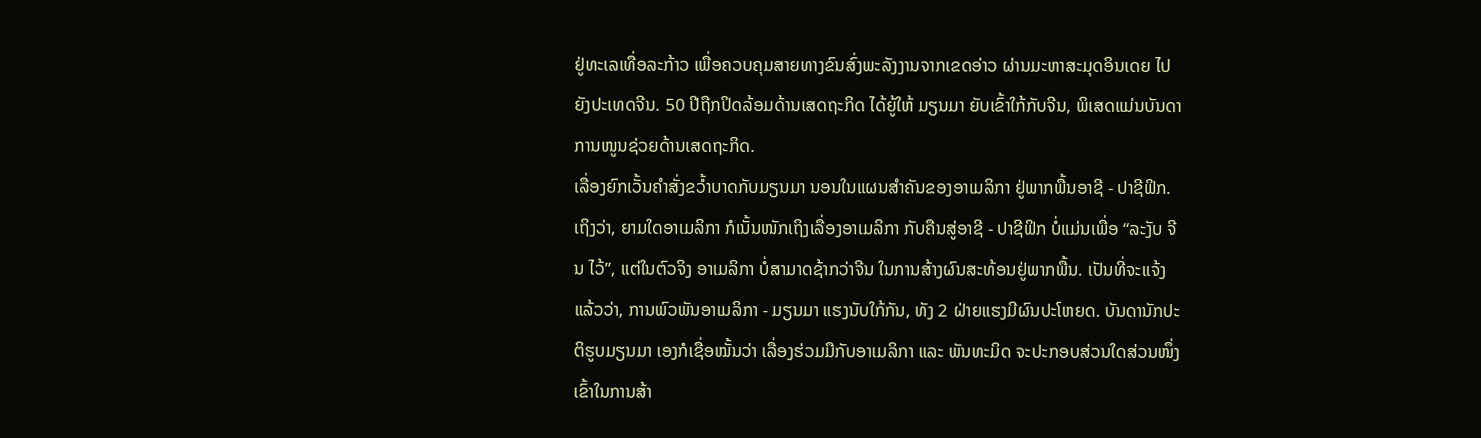ຢູ່ທະເລເທື່ອລະກ້າວ ເພື່ອຄວບຄຸມສາຍທາງຂົນສົ່ງພະລັງງານຈາກເຂດອ່າວ ຜ່ານມະຫາສະມຸດອິນເດຍ ໄປຍັງປະເທດຈີນ. 50 ປີຖືກປິດລ້ອມດ້ານເສດຖະກິດ ໄດ້ຍູ້ໃຫ້ ມຽນມາ ຍັບເຂົ້າໃກ້ກັບຈີນ, ພິເສດແມ່ນບັນດາການໜູນຊ່ວຍດ້ານເສດຖະກິດ.
ເລື່ອງຍົກເວັ້ນຄຳສັ່ງຂວ້ຳບາດກັບມຽນມາ ນອນໃນແຜນສຳຄັນຂອງອາເມລິກາ ຢູ່ພາກພື້ນອາຊີ - ປາຊີຟິກ. ເຖິງວ່າ, ຍາມໃດອາເມລິກາ ກໍເນັ້ນໜັກເຖິງເລື່ອງອາເມລິກາ ກັບຄືນສູ່ອາຊີ - ປາຊີຟິກ ບໍ່ແມ່ນເພື່ອ “ລະງັບ ຈີນ ໄວ້”, ແຕ່ໃນຕົວຈິງ ອາເມລິກາ ບໍ່ສາມາດຊ້າກວ່າຈີນ ໃນການສ້າງຜົນສະທ້ອນຢູ່ພາກພື້ນ. ເປັນທີ່ຈະແຈ້ງແລ້ວວ່າ, ການພົວພັນອາເມລິກາ - ມຽນມາ ແຮງນັບໃກ້ກັນ, ທັງ 2 ຝ່າຍແຮງມີຜົນປະໂຫຍດ. ບັນດານັກປະຕິຮູບມຽນມາ ເອງກໍເຊື່ອໝັ້ນວ່າ ເລື່ອງຮ່ວມມືກັບອາເມລິກາ ແລະ ພັນທະມິດ ຈະປະກອບສ່ວນໃດສ່ວນໜຶ່ງເຂົ້າໃນການສ້າ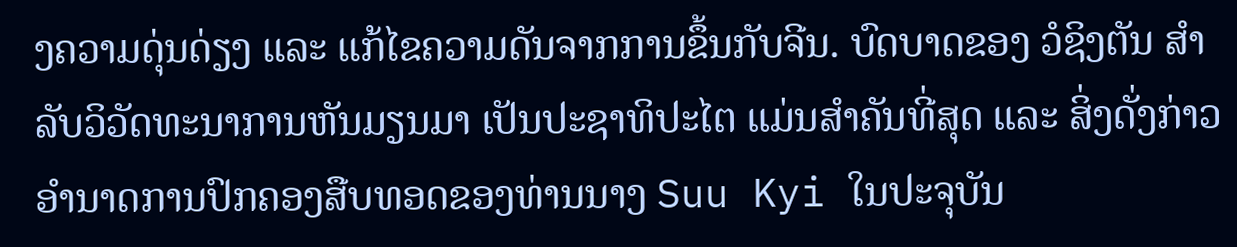ງຄວາມດຸ່ນດ່ຽງ ແລະ ແກ້ໄຂຄວາມດັນຈາກການຂຶ້ນກັບຈີນ. ບົດບາດຂອງ ວໍຊິງຕັນ ສຳລັບວິວັດທະນາການຫັນມຽນມາ ເປັນປະຊາທິປະໄຕ ແມ່ນສຳຄັນທີ່ສຸດ ແລະ ສິ່ງດັ່ງກ່າວ ອຳນາດການປົກຄອງສືບທອດຂອງທ່ານນາງ Suu Kyi ໃນປະຈຸບັນ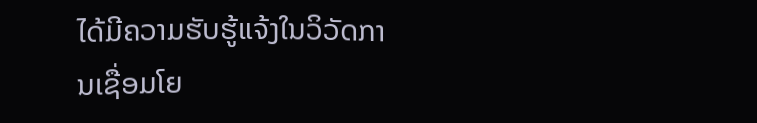ໄດ້ມີຄວາມຮັບຮູ້ແຈ້ງໃນວິວັດການເຊື່ອມໂຍ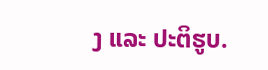ງ ແລະ ປະຕິຮູບ.